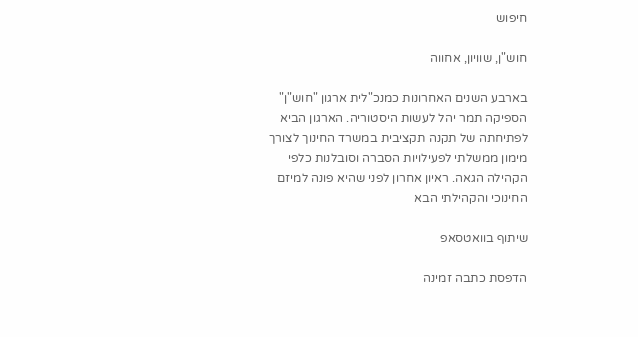חיפוש

חוש"ן, שוויון, אחווה

בארבע השנים האחרונות כמנכ"לית ארגון "חוש"ן" הספיקה תמר יהל לעשות היסטוריה. הארגון הביא לפתיחתה של תקנה תקציבית במשרד החינוך לצורך מימון ממשלתי לפעילויות הסברה וסובלנות כלפי הקהילה הגאה. ראיון אחרון לפני שהיא פונה למיזם החינוכי והקהילתי הבא

שיתוף בוואטסאפ

הדפסת כתבה זמינה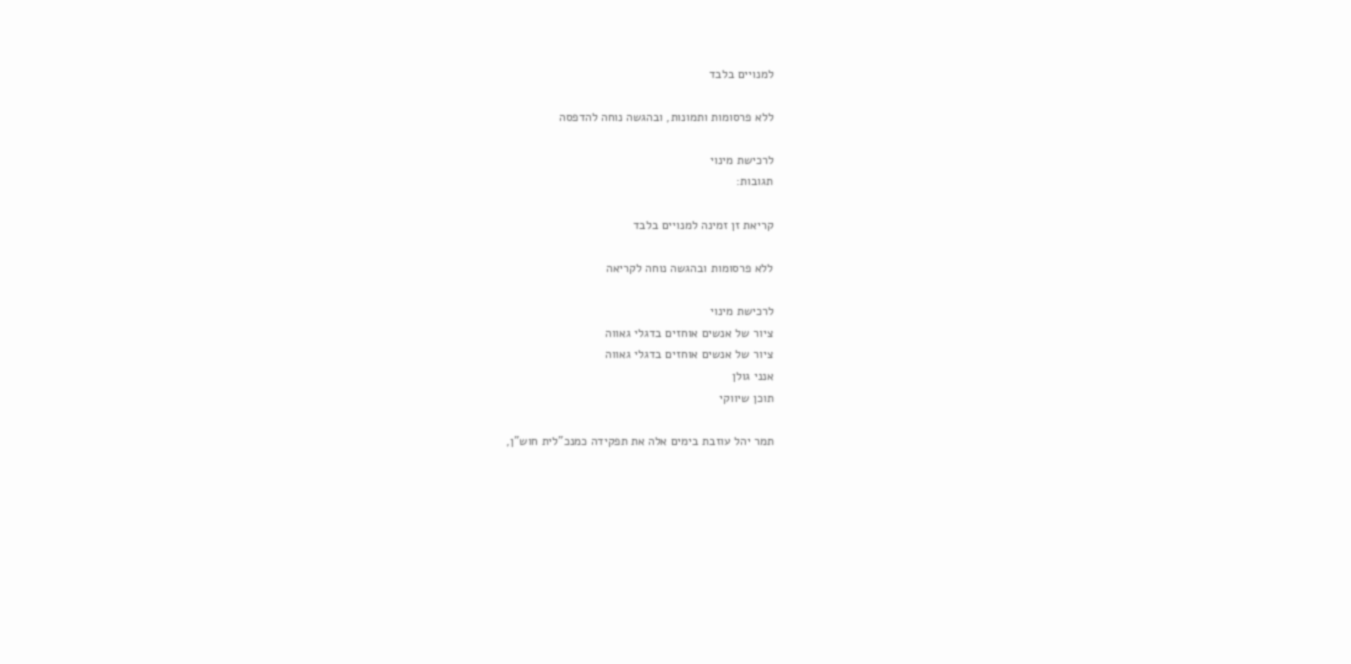למנויים בלבד

ללא פרסומות ותמונות, ובהגשה נוחה להדפסה

לרכישת מינוי
תגובות:

קריאת זן זמינה למנויים בלבד

ללא פרסומות ובהגשה נוחה לקריאה

לרכישת מינוי
ציור של אנשים אוחזים בדגלי גאווה
ציור של אנשים אוחזים בדגלי גאווה
אנני גולן
תוכן שיווקי

תמר יהל עוזבת בימים אלה את תפקידה כמנכ"לית חוש"ן,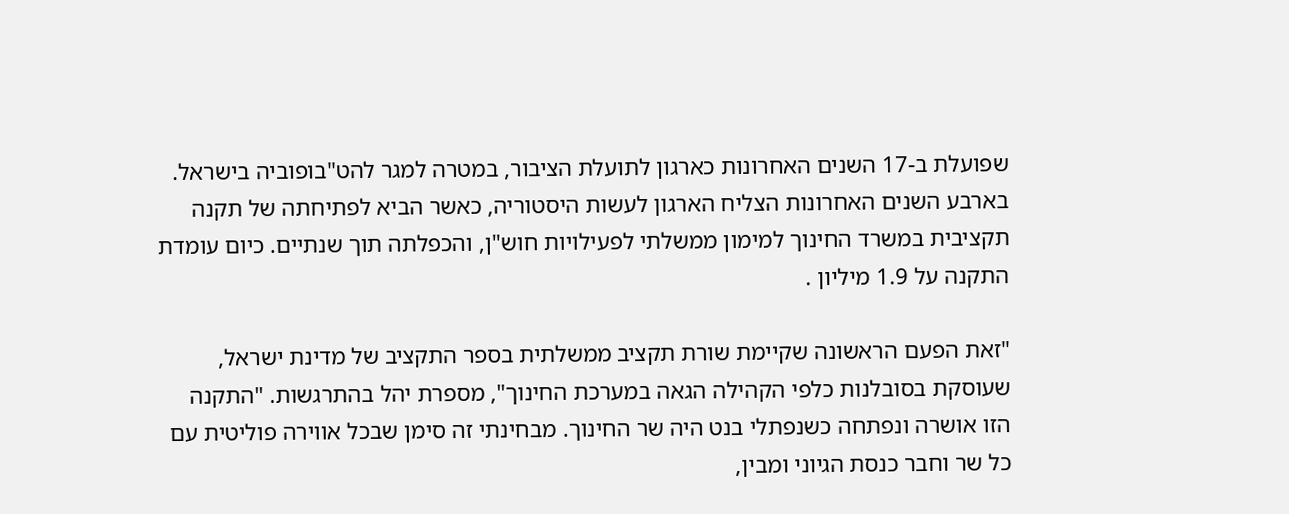שפועלת ב-17 השנים האחרונות כארגון לתועלת הציבור, במטרה למגר להט"בופוביה בישראל. בארבע השנים האחרונות הצליח הארגון לעשות היסטוריה, כאשר הביא לפתיחתה של תקנה תקציבית במשרד החינוך למימון ממשלתי לפעילויות חוש"ן, והכפלתה תוך שנתיים. כיום עומדת התקנה על 1.9 מיליון .

"זאת הפעם הראשונה שקיימת שורת תקציב ממשלתית בספר התקציב של מדינת ישראל, שעוסקת בסובלנות כלפי הקהילה הגאה במערכת החינוך", מספרת יהל בהתרגשות. "התקנה הזו אושרה ונפתחה כשנפתלי בנט היה שר החינוך. מבחינתי זה סימן שבכל אווירה פוליטית עם כל שר וחבר כנסת הגיוני ומבין,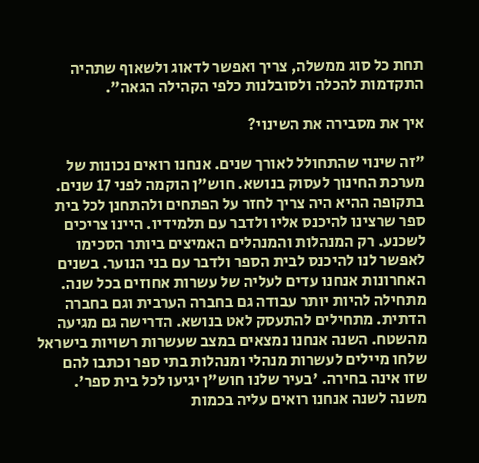תחת כל סוג ממשלה, צריך ואפשר לדאוג ולשאוף שתהיה התקדמות להכלה ולסובלנות כלפי הקהילה הגאה".

איך את מסבירה את השינוי?

"זה שינוי שהתחולל לאורך שנים. אנחנו רואים נכונות של מערכת החינוך לעסוק בנושא. חוש"ן הוקמה לפני 17 שנים. בתקופה ההיא היה צריך לחזר על הפתחים ולהתחנן לכל בית ספר שרצינו להיכנס אליו ולדבר עם תלמידיו. היינו צריכים לשכנע. רק המנהלות והמנהלים האמיצים ביותר הסכימו לאפשר לנו להיכנס לבית הספר ולדבר עם בני הנוער. בשנים האחרונות אנחנו עדים לעליה של עשרות אחוזים בכל שנה. מתחילה להיות יותר עבודה גם בחברה הערבית וגם בחברה הדתית. מתחילים להתעסק לאט בנושא. הדרישה גם מגיעה מהשטח. השנה אנחנו נמצאים במצב שעשרות רשויות בישראל שלחו מיילים לעשרות מנהלי ומנהלות בתי ספר וכתבו להם שזו אינה בחירה. 'בעיר שלנו חוש"ן יגיעו לכל בית ספר'. משנה לשנה אנחנו רואים עליה בכמות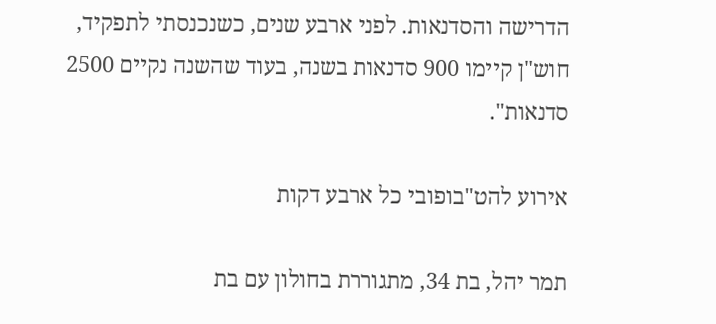הדרישה והסדנאות. לפני ארבע שנים, כשנכנסתי לתפקיד, חוש"ן קיימו 900 סדנאות בשנה, בעוד שהשנה נקיים 2500 סדנאות".

אירוע להט"בופובי כל ארבע דקות

תמר יהל, בת 34, מתגוררת בחולון עם בת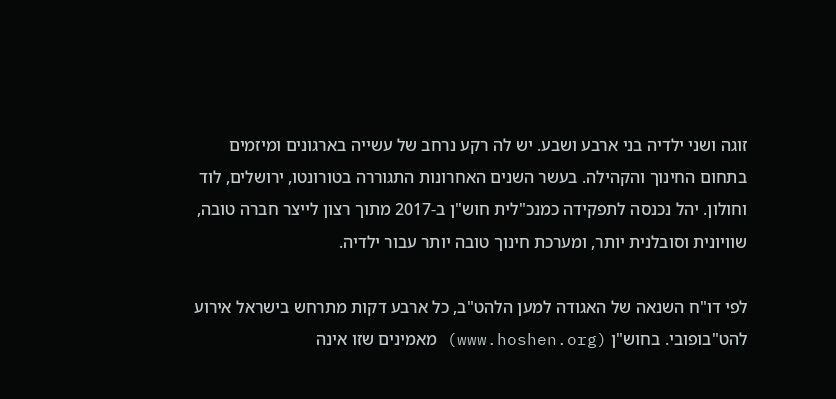זוגה ושני ילדיה בני ארבע ושבע. יש לה רקע נרחב של עשייה בארגונים ומיזמים בתחום החינוך והקהילה. בעשר השנים האחרונות התגוררה בטורונטו, ירושלים, לוד וחולון. יהל נכנסה לתפקידה כמנכ"לית חוש"ן ב-2017 מתוך רצון לייצר חברה טובה, שוויונית וסובלנית יותר, ומערכת חינוך טובה יותר עבור ילדיה.

לפי דו"ח השנאה של האגודה למען הלהט"ב, כל ארבע דקות מתרחש בישראל אירוע להט"בופובי. בחוש"ן (www.hoshen.org) מאמינים שזו אינה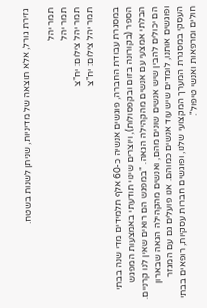גזירת גורל, אלא תוצאה של מדיניות, שניתן לשנות בשטח.

תמר יהל
תמר יהל
תמר יהל צילום: יח"צ
תמר יהל צילום: יח"צ

במסגרת עבודת החברה, פוגשים אנשיה כ-60 אלף תלמידים מדי שנה בבתי הספר (בקורונה בזום ובקפסולות), ויוצרים שינוי תודעתי באמצעות המפגש הבלתי אמצעי עם אנשים מהקהילה הגאה. "במפגש הם רואים שאין לנו קרניים. הם יכולים להבין שיש אנשים שונים מהם, ואנשים מהקהילה הגאה שבארון ופוגשים אותנו, לומדים שיש עוד אנשים כמוהם. אנו פועלים גם עם המגזר העסקי במסגרת המערך המקצועי שלנו, ופוגשים חברות עסקיות, רופאים בבתי חולים ומרפאות ואנשי טיפול".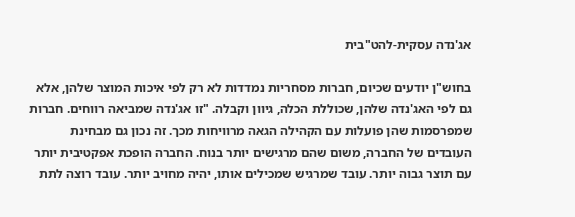אג'נדה עסקית-להט"בית

בחוש"ן יודעים שכיום, חברות מסחריות נמדדות לא רק לפי איכות המוצר שלהן, אלא גם לפי האג'נדה שלהן, שכוללת הכלה, גיוון וקבלה. "זו אג'נדה שמביאה רווחים. חברות שמפרסמות שהן פועלות עם הקהילה הגאה מרוויחות מכך. זה נכון גם מבחינת העובדים של החברה, משום שהם מרגישים יותר בנוח. החברה הופכת אפקטיבית יותר עם תוצר גבוה יותר. עובד שמרגיש שמכילים אותו, יהיה מחויב יותר. עובד רוצה לתת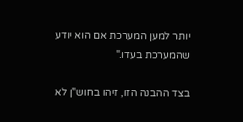יותר למען המערכת אם הוא יודע שהמערכת בעדו."

בצד ההבנה הזו, זיהו בחוש"ן לא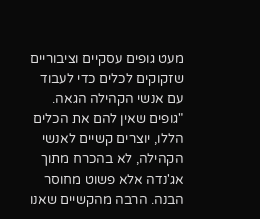מעט גופים עסקיים וציבוריים שזקוקים לכלים כדי לעבוד עם אנשי הקהילה הגאה. "גופים שאין להם את הכלים הללו, יוצרים קשיים לאנשי הקהילה, לא בהכרח מתוך אג'נדה אלא פשוט מחוסר הבנה. הרבה מהקשיים שאנו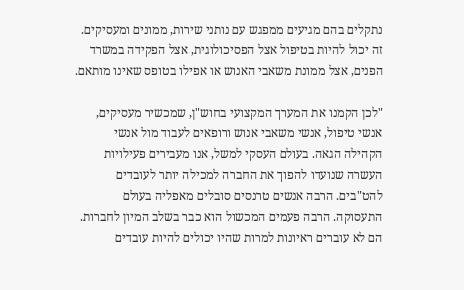נתקלים בהם מגיעים ממפגש עם נותני שירות, ממונים ומעסיקים. זה יכול להיות בטיפול אצל הפסיכולוגית, אצל הפקידה במשרד הפנים, אצל ממונת משאבי האנוש או אפילו בטופס שאינו מותאם.

"לכן הקמנו את המערך המקצועי בחוש"ן, שמכשיר מעסיקים, אנשי טיפול, אנשי משאבי אנוש ורופאים לעבוד מול אנשי הקהילה הגאה. בעולם העסקי למשל, אנו מעבירים פעילויות העשרה שנועדו להפוך את החברה למכילה יותר לעובדים להט"בים. הרבה אנשים טרנסים סובלים מאפליה בעולם התעסוקה. הרבה פעמים המכשול הוא כבר בשלב המיון לחברות. הם לא עוברים ראיונות למרות שהיו יכולים להיות עובדים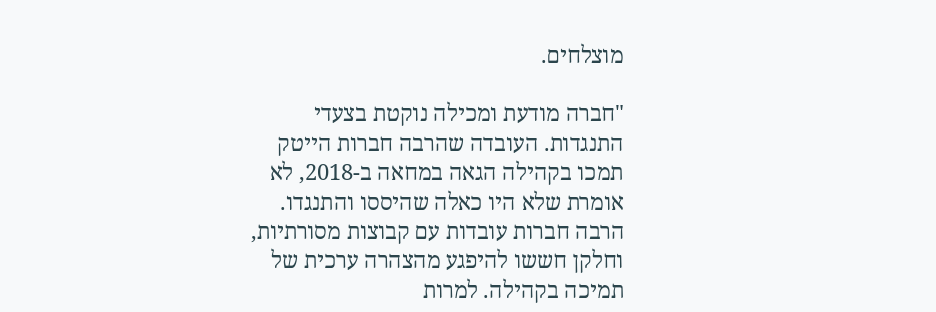מוצלחים.

"חברה מודעת ומכילה נוקטת בצעדי התנגדות. העובדה שהרבה חברות הייטק תמכו בקהילה הגאה במחאה ב-2018, לא אומרת שלא היו כאלה שהיססו והתנגדו. הרבה חברות עובדות עם קבוצות מסורתיות, וחלקן חששו להיפגע מהצהרה ערכית של תמיכה בקהילה. למרות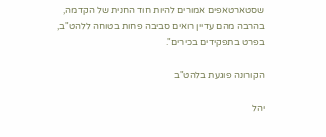שסטארטאפים אמורים להיות חוד החנית של הקדמה, בהרבה מהם עדיין רואים סביבה פחות בטוחה ללהט"ב, בפרט בתפקידים בכירים".

הקורונה פוגעת בלהט"ב

יהל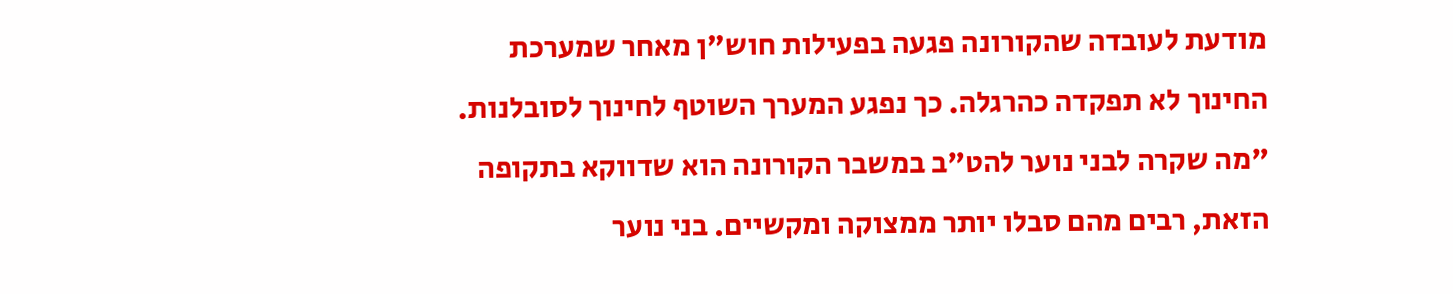מודעת לעובדה שהקורונה פגעה בפעילות חוש"ן מאחר שמערכת החינוך לא תפקדה כהרגלה. כך נפגע המערך השוטף לחינוך לסובלנות. "מה שקרה לבני נוער להט"ב במשבר הקורונה הוא שדווקא בתקופה הזאת, רבים מהם סבלו יותר ממצוקה ומקשיים. בני נוער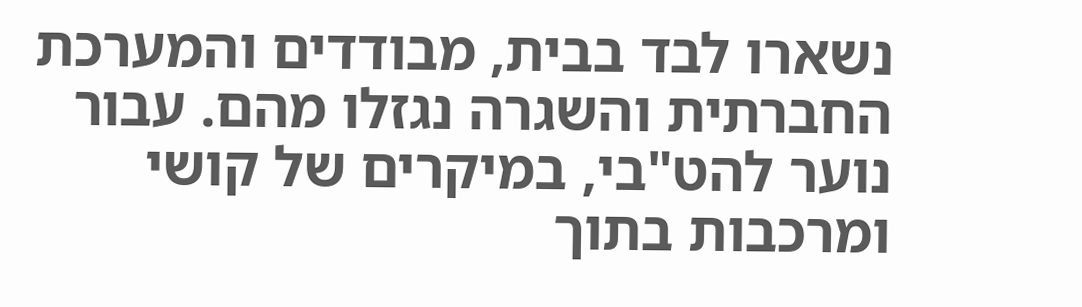נשארו לבד בבית, מבודדים והמערכת החברתית והשגרה נגזלו מהם. עבור נוער להט"בי, במיקרים של קושי ומרכבות בתוך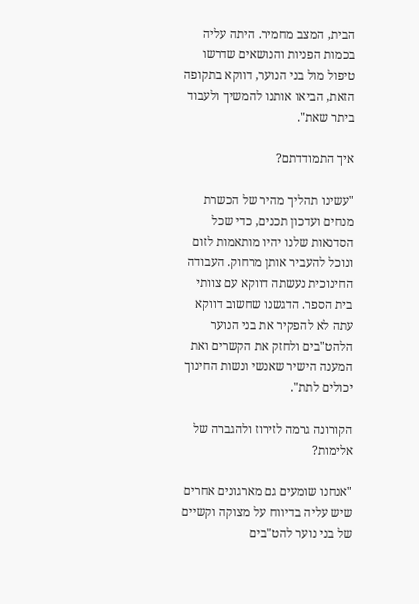הבית, המצב מחמיר. היתה עליה בכמות הפניות והנושאים שדרשו טיפול מול בני הנוער, דווקא בתקופה הזאת, הביאו אותנו להמשיך ולעבוד ביתר שאת".

איך התמודדתם?

"עשינו תהליך מהיר של הכשרת מנחים ועדכון תכנים, כדי שכל הסדנאות שלנו יהיו מותאמות לזום ונוכל להעביר אותן מרחוק. העבודה החינוכית נעשתה דווקא עם צוותי בית הספר. הדגשנו שחשוב דווקא עתה לא להפקיר את בני הנוער הלהט"בים ולחזק את הקשרים ואת המענה הישיר שאנשי ונשות החינוך יכולים לתת".

הקורונה גרמה לזירוז ולהגברה של אלימות?

"אנחנו שומעים גם מארגונים אחרים שיש עליה בדיווח על מצוקה וקשיים של בני נוער להט"בים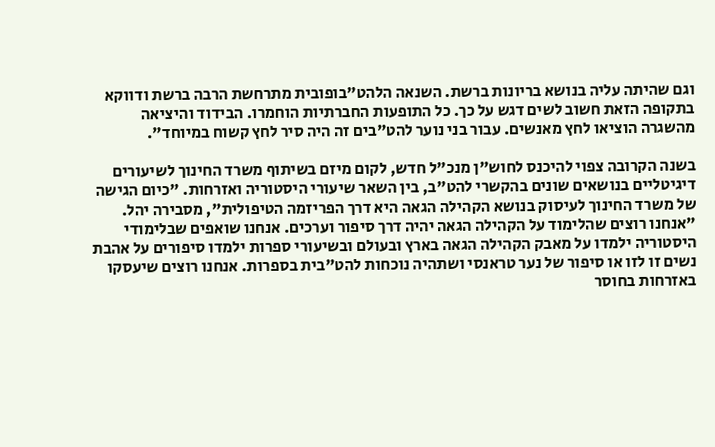וגם שהיתה עליה בנושא בריונות ברשת. השנאה הלהט"בופובית מתרחשת הרבה ברשת ודווקא בתקופה הזאת חשוב לשים דגש על כך. כל התופעות החברתיות הוחמרו. הבידוד והיציאה מהשגרה הוציאו לחץ מאנשים. עבור בני נוער להט"בים זה היה סיר לחץ קשוח במיוחד".

בשנה הקרובה צפוי להיכנס לחוש"ן מנכ"ל חדש, לקום מיזם בשיתוף משרד החינוך לשיעורים דיגיטליים בנושאים שונים בהקשרי להט"ב, בין השאר שיעורי היסטוריה ואזרחות. "כיום הגישה של משרד החינוך לעיסוק בנושא הקהילה הגאה היא דרך הפריזמה הטיפולית", מסבירה יהל. "אנחנו רוצים שהלימוד על הקהילה הגאה יהיה דרך סיפור וערכים. אנחנו שואפים שבלימודי היסטוריה ילמדו על מאבק הקהילה הגאה בארץ ובעולם ובשיעורי ספרות ילמדו סיפורים על אהבת נשים זו לזו או סיפור של נער טראנסי ושתהיה נוכחות להט"בית בספרות. אנחנו רוצים שיעסקו באזרחות בחוסר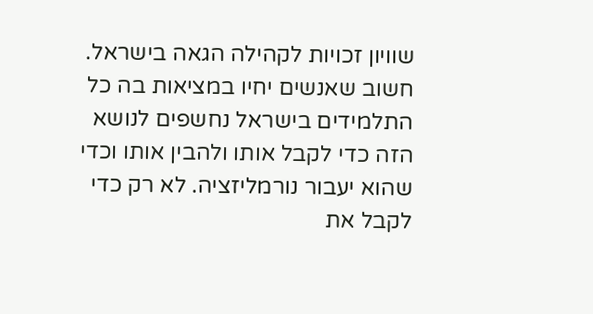שוויון זכויות לקהילה הגאה בישראל. חשוב שאנשים יחיו במציאות בה כל התלמידים בישראל נחשפים לנושא הזה כדי לקבל אותו ולהבין אותו וכדי שהוא יעבור נורמליזציה. לא רק כדי לקבל את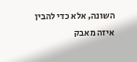השונה, אלא כדי להבין איזה מאבק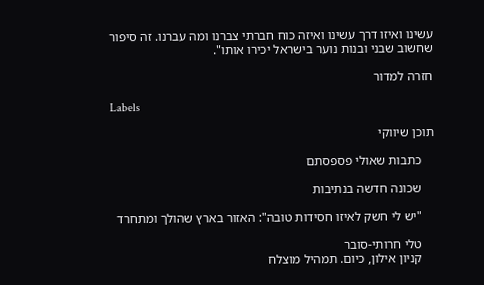עשינו ואיזו דרך עשינו ואיזה כוח חברתי צברנו ומה עברנו. זה סיפור שחשוב שבני ובנות נוער בישראל יכירו אותו".

חזרה למדור

Labels

תוכן שיווקי

    כתבות שאולי פספסתם

    שכונה חדשה בנתיבות

    "יש לי חשק לאיזו חסידות טובה": האזור בארץ שהולך ומתחרד

    טלי חרותי-סובר
    קניון אילון, כיום. תמהיל מוצלח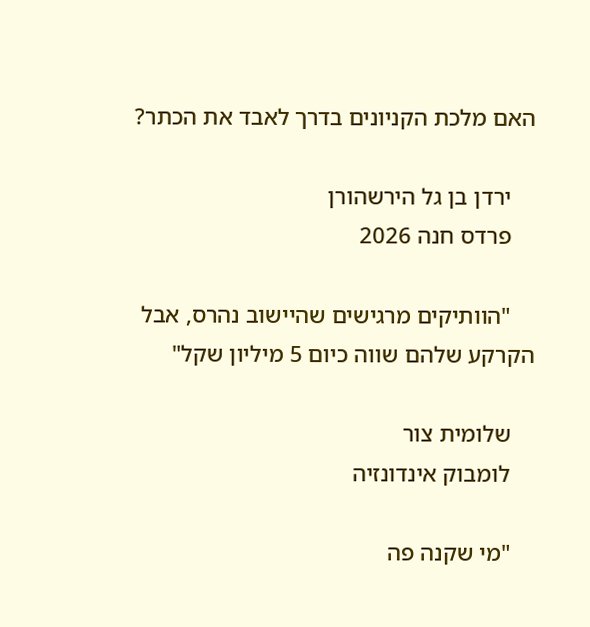האם מלכת הקניונים בדרך לאבד את הכתר?

    ירדן בן גל הירשהורן
    פרדס חנה 2026

    "הוותיקים מרגישים שהיישוב נהרס, אבל הקרקע שלהם שווה כיום 5 מיליון שקל"

    שלומית צור
    לומבוק אינדונזיה

    "מי שקנה פה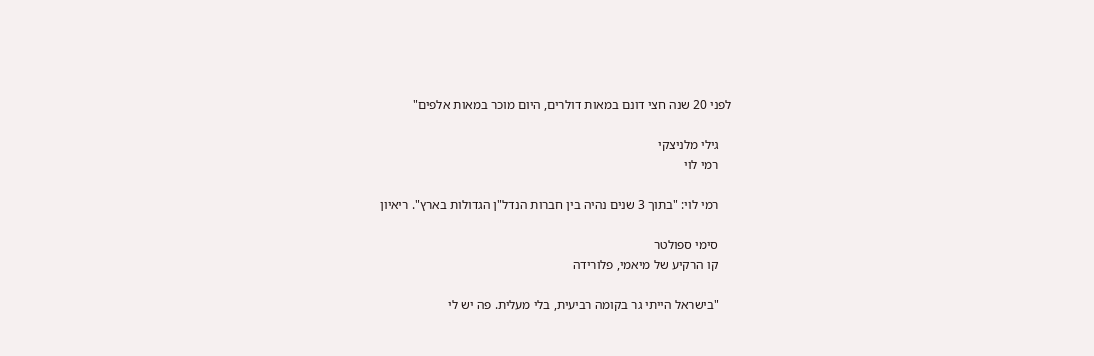לפני 20 שנה חצי דונם במאות דולרים, היום מוכר במאות אלפים"

    גילי מלניצקי
    רמי לוי

    רמי לוי: "בתוך 3 שנים נהיה בין חברות הנדל"ן הגדולות בארץ". ריאיון

    סימי ספולטר
    קו הרקיע של מיאמי, פלורידה

    "בישראל הייתי גר בקומה רביעית, בלי מעלית. פה יש לי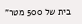בית של 500 מטר"